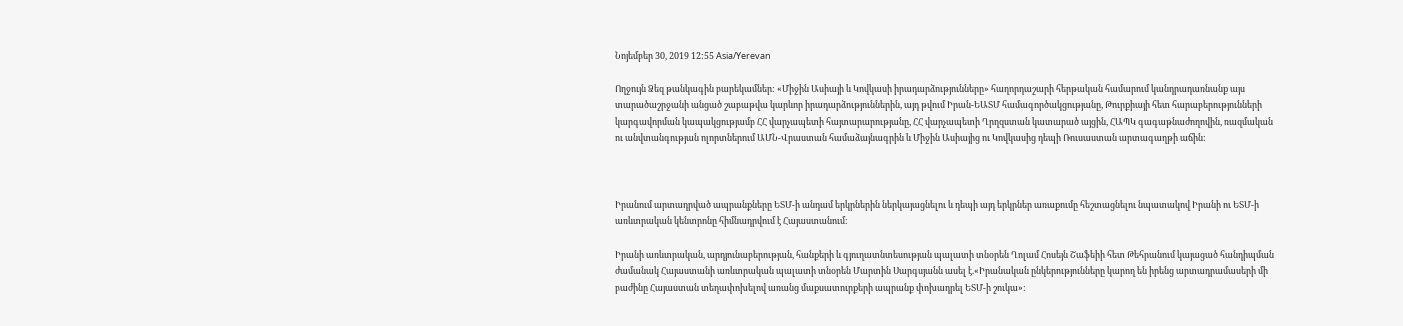Նոյեմբեր 30, 2019 12:55 Asia/Yerevan

Ողջույն Ձեզ թանկագին բարեկամներ: «Միջին Ասիայի և Կովկասի իրադարձությունները» հաղորդաշարի հերթական համարում կանդրադառնանք այս տարածաշրջանի անցած շաբաթվա կարևոր իրադարձություններին, այդ թվում Իրան-ԵԱՏՄ համագործակցությանը, Թուրքիայի հետ հարաբերությունների կարգավորման կապակցությամբ ՀՀ վարչապետի հայտարարությանը, ՀՀ վարչապետի Ղրղզստան կատարած այցին, ՀԱՊԿ գագաթնաժողովին, ռազմական ու անվտանգության ոլորտներում ԱՄՆ-Վրաստան համաձայնագրին և Միջին Ասիայից ու Կովկասից դեպի Ռուսաստան արտագաղթի աճին:



Իրանում արտադրված ապրանքները ԵՏՄ-ի անդամ երկրներին ներկայացնելու և դեպի այդ երկրներ առաքումը հեշտացնելու նպատակով Իրանի ու ԵՏՄ-ի առևտրական կենտրոնը հիմնադրվում է Հայաստանում:

Իրանի առևտրական, արդյունաբերության, հանքերի և գյուղատնտեսության պալատի տնօրեն Ղոլամ Հոսեյն Շաֆեիի հետ Թեհրանում կայացած հանդիպման ժամանակ Հայաստանի առևտրական պալատի տնօրեն Մարտին Սարգսյանն ասել է.«Իրանական ընկերությունները կարող են իրենց արտադրամասերի մի բաժինը Հայաստան տեղափոխելով առանց մաքսատուրքերի ապրանք փոխադրել ԵՏՄ-ի շուկա»: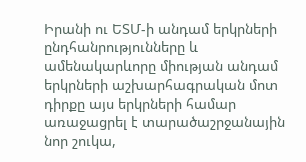Իրանի ու ԵՏՄ-ի անդամ երկրների ընդհանրությունները և ամենակարևորը միության անդամ երկրների աշխարհագրական մոտ դիրքը այս երկրների համար առաջացրել է տարածաշրջանային նոր շուկա,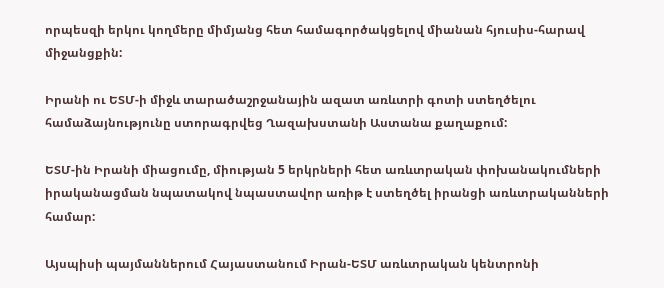որպեսզի երկու կողմերը միմյանց հետ համագործակցելով միանան հյուսիս-հարավ միջանցքին:

Իրանի ու ԵՏՄ-ի միջև տարածաշրջանային ազատ առևտրի գոտի ստեղծելու համաձայնությունը ստորագրվեց Ղազախստանի Աստանա քաղաքում:

ԵՏՄ-ին Իրանի միացումը, միության 5 երկրների հետ առևտրական փոխանակումների իրականացման նպատակով նպաստավոր առիթ է ստեղծել իրանցի առևտրականների համար:

Այսպիսի պայմաններում Հայաստանում Իրան-ԵՏՄ առևտրական կենտրոնի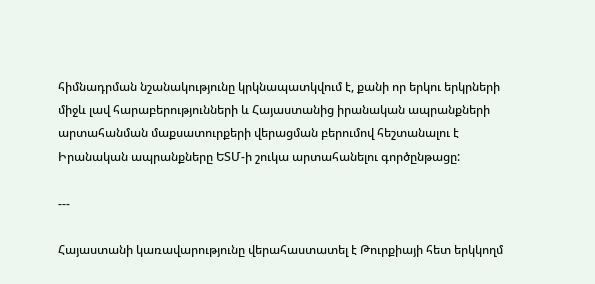հիմնադրման նշանակությունը կրկնապատկվում է, քանի որ երկու երկրների միջև լավ հարաբերությունների և Հայաստանից իրանական ապրանքների արտահանման մաքսատուրքերի վերացման բերումով հեշտանալու է Իրանական ապրանքները ԵՏՄ-ի շուկա արտահանելու գործընթացը:

---

Հայաստանի կառավարությունը վերահաստատել է Թուրքիայի հետ երկկողմ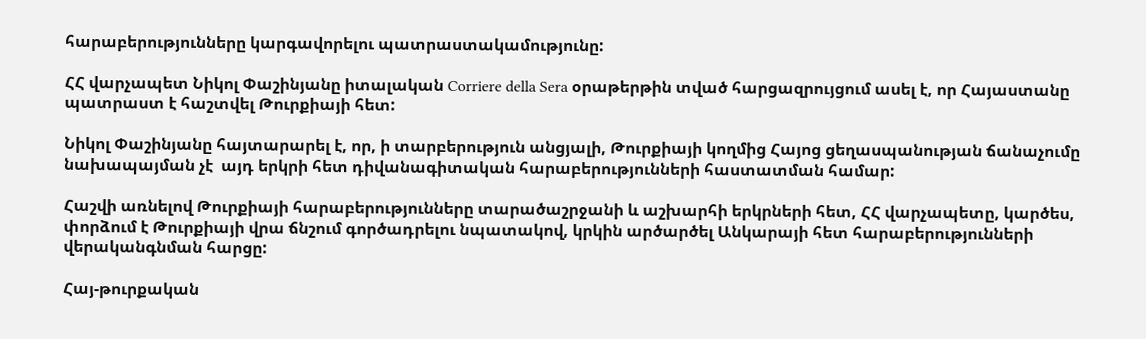հարաբերությունները կարգավորելու պատրաստակամությունը:

ՀՀ վարչապետ Նիկոլ Փաշինյանը իտալական Corriere della Sera օրաթերթին տված հարցազրույցում ասել է, որ Հայաստանը պատրաստ է հաշտվել Թուրքիայի հետ:

Նիկոլ Փաշինյանը հայտարարել է, որ, ի տարբերություն անցյալի, Թուրքիայի կողմից Հայոց ցեղասպանության ճանաչումը նախապայման չէ  այդ երկրի հետ դիվանագիտական հարաբերությունների հաստատման համար:

Հաշվի առնելով Թուրքիայի հարաբերությունները տարածաշրջանի և աշխարհի երկրների հետ, ՀՀ վարչապետը, կարծես, փորձում է Թուրքիայի վրա ճնշում գործադրելու նպատակով, կրկին արծարծել Անկարայի հետ հարաբերությունների վերականգնման հարցը:

Հայ-թուրքական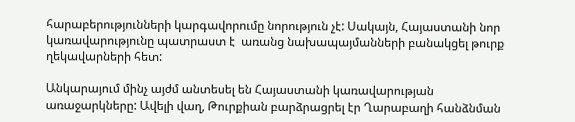հարաբերությունների կարգավորումը նորություն չէ: Սակայն, Հայաստանի նոր կառավարությունը պատրաստ է  առանց նախապայմանների բանակցել թուրք ղեկավարների հետ:

Անկարայում մինչ այժմ անտեսել են Հայաստանի կառավարության առաջարկները: Ավելի վաղ, Թուրքիան բարձրացրել էր Ղարաբաղի հանձնման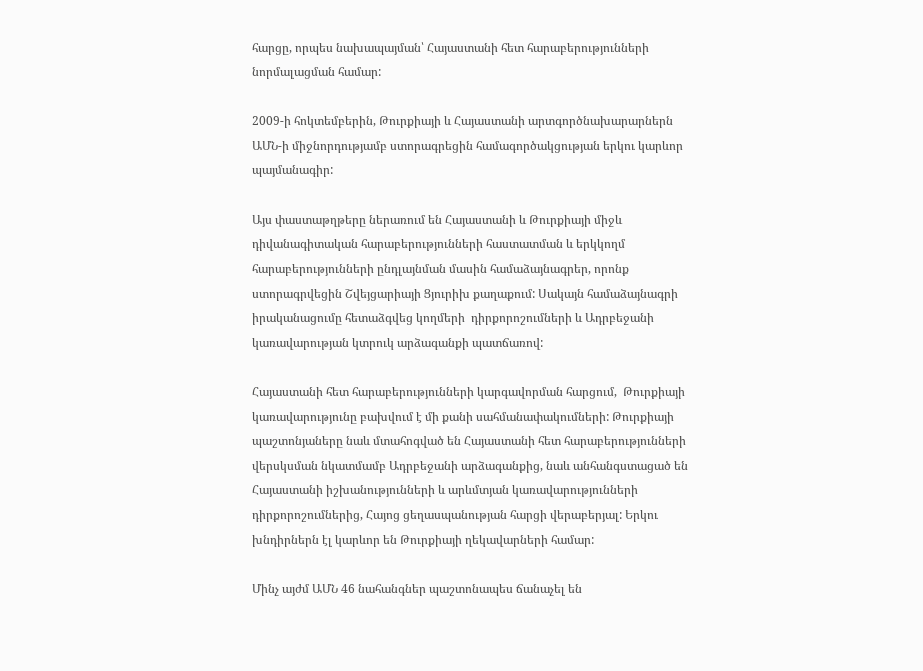հարցը, որպես նախապայման՝ Հայաստանի հետ հարաբերությունների նորմալացման համար:

2009-ի հոկտեմբերին, Թուրքիայի և Հայաստանի արտգործնախարարներն ԱՄՆ-ի միջնորդությամբ ստորագրեցին համագործակցության երկու կարևոր պայմանագիր:

Այս փաստաթղթերը ներառում են Հայաստանի և Թուրքիայի միջև դիվանագիտական հարաբերությունների հաստատման և երկկողմ հարաբերությունների ընդլայնման մասին համաձայնագրեր, որոնք ստորագրվեցին Շվեյցարիայի Ցյուրիխ քաղաքում: Սակայն համաձայնագրի իրականացումը հետաձգվեց կողմերի  դիրքորոշումների և Ադրբեջանի կառավարության կտրուկ արձագանքի պատճառով:

Հայաստանի հետ հարաբերությունների կարգավորման հարցում,  Թուրքիայի կառավարությունը բախվում է մի քանի սահմանափակումների: Թուրքիայի պաշտոնյաները նաև մտահոգված են Հայաստանի հետ հարաբերությունների վերսկսման նկատմամբ Ադրբեջանի արձագանքից, նաև անհանգստացած են Հայաստանի իշխանությունների և արևմտյան կառավարությունների դիրքորոշումներից, Հայոց ցեղասպանության հարցի վերաբերյալ: Երկու խնդիրներն էլ կարևոր են Թուրքիայի ղեկավարների համար:

Մինչ այժմ ԱՄՆ 46 նահանգներ պաշտոնապես ճանաչել են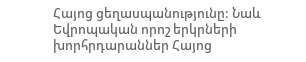Հայոց ցեղասպանությունը: Նաև Եվրոպական որոշ երկրների խորհրդարաններ Հայոց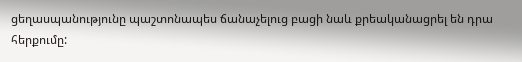ցեղասպանությունը պաշտոնապես ճանաչելուց բացի նաև քրեականացրել են դրա հերքումը: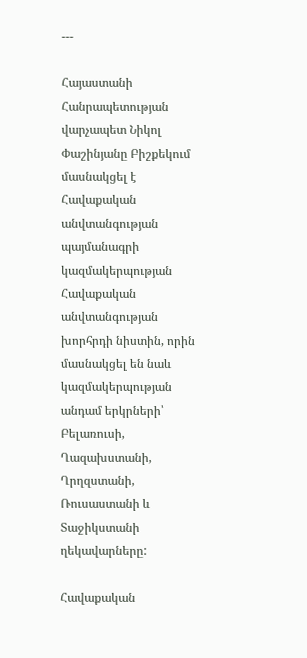---

Հայաստանի Հանրապետության վարչապետ Նիկոլ Փաշինյանը Բիշքեկում մասնակցել է Հավաքական անվտանգության պայմանագրի կազմակերպության Հավաքական անվտանգության խորհրդի նիստին, որին մասնակցել են նաև կազմակերպության անդամ երկրների՝ Բելառուսի, Ղազախստանի, Ղրղզստանի, Ռուսաստանի և Տաջիկստանի ղեկավարները:

Հավաքական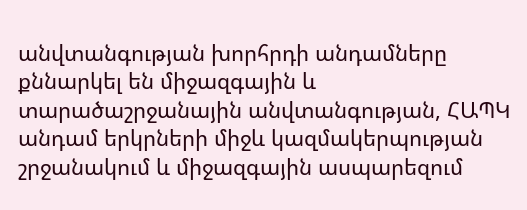անվտանգության խորհրդի անդամները քննարկել են միջազգային և տարածաշրջանային անվտանգության, ՀԱՊԿ անդամ երկրների միջև կազմակերպության շրջանակում և միջազգային ասպարեզում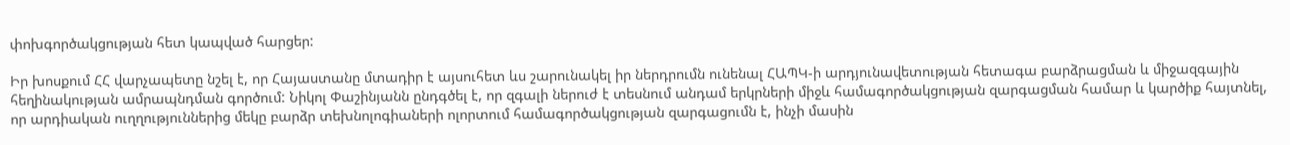փոխգործակցության հետ կապված հարցեր:

Իր խոսքում ՀՀ վարչապետը նշել է, որ Հայաստանը մտադիր է այսուհետ ևս շարունակել իր ներդրումն ունենալ ՀԱՊԿ-ի արդյունավետության հետագա բարձրացման և միջազգային հեղինակության ամրապնդման գործում: Նիկոլ Փաշինյանն ընդգծել է, որ զգալի ներուժ է տեսնում անդամ երկրների միջև համագործակցության զարգացման համար և կարծիք հայտնել, որ արդիական ուղղություններից մեկը բարձր տեխնոլոգիաների ոլորտում համագործակցության զարգացումն է, ինչի մասին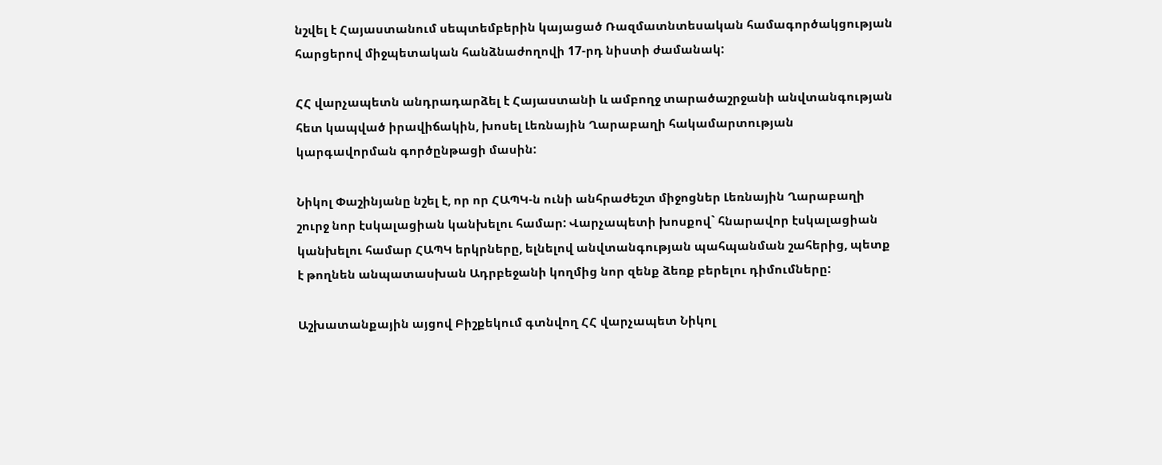նշվել է Հայաստանում սեպտեմբերին կայացած Ռազմատնտեսական համագործակցության հարցերով միջպետական հանձնաժողովի 17-րդ նիստի ժամանակ:

ՀՀ վարչապետն անդրադարձել է Հայաստանի և ամբողջ տարածաշրջանի անվտանգության հետ կապված իրավիճակին, խոսել Լեռնային Ղարաբաղի հակամարտության կարգավորման գործընթացի մասին:

Նիկոլ Փաշինյանը նշել է, որ որ ՀԱՊԿ-ն ունի անհրաժեշտ միջոցներ Լեռնային Ղարաբաղի շուրջ նոր էսկալացիան կանխելու համար: Վարչապետի խոսքով` հնարավոր էսկալացիան կանխելու համար ՀԱՊԿ երկրները, ելնելով անվտանգության պահպանման շահերից, պետք է թողնեն անպատասխան Ադրբեջանի կողմից նոր զենք ձեռք բերելու դիմումները:

Աշխատանքային այցով Բիշքեկում գտնվող ՀՀ վարչապետ Նիկոլ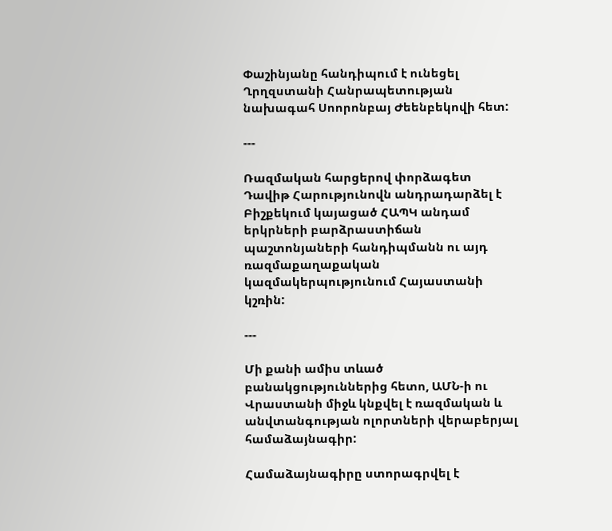Փաշինյանը հանդիպում է ունեցել Ղրղզստանի Հանրապետության նախագահ Սոորոնբայ Ժեենբեկովի հետ:

---

Ռազմական հարցերով փորձագետ Դավիթ Հարությունովն անդրադարձել է Բիշքեկում կայացած ՀԱՊԿ անդամ երկրների բարձրաստիճան պաշտոնյաների հանդիպմանն ու այդ ռազմաքաղաքական կազմակերպությունում Հայաստանի կշռին:

---

Մի քանի ամիս տևած բանակցություններից հետո, ԱՄՆ-ի ու Վրաստանի միջև կնքվել է ռազմական և անվտանգության ոլորտների վերաբերյալ համաձայնագիր:

Համաձայնագիրը ստորագրվել է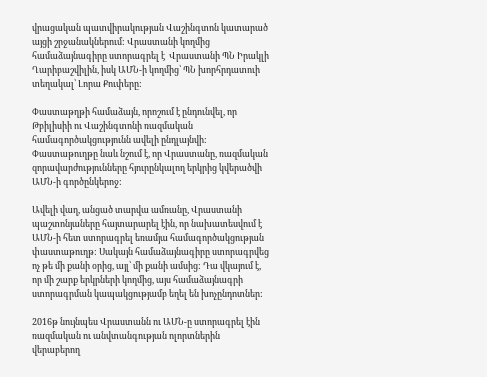վրացական պատվիրակության Վաշինգտոն կատարած այցի շրջանակներում: Վրաստանի կողմից համաձայնագիրը ստորագրել է  Վրաստանի ՊՆ Իրակլի Ղարիբաշվիլին, իսկ ԱՄՆ-ի կողմից՝ ՊՆ խորհրդատուի տեղակալ՝ Լորա Քուփերը:

Փաստաթղթի համաձայն, որոշում է ընդունվել, որ Թբիլիսիի ու Վաշինգտոնի ռազմական համագործակցությունն ավելի ընդլայնվի: Փաստաթուղթը նաև նշում է, որ Վրաստանը, ռազմական զորավարժությունները հյուրընկալող երկրից կվերածվի ԱՄՆ-ի գործընկերոջ:

Ավելի վաղ, անցած տարվա ամռանը, Վրաստանի պաշտոնյաները հայտարարել էին, որ նախատեսվում է ԱՄՆ-ի հետ ստորագրել եռամյա համագործակցության փաստաթուղթ: Սակայն համաձայնագիրը ստորագրվեց ոչ թե մի քանի օրից, այլ՝ մի քանի ամսից: Դա վկայում է, որ մի շարք երկրների կողմից, այս համաձայնագրի ստորագրման կապակցությամբ եղել են խոչընդոտներ:

2016թ նույնպես Վրաստանն ու ԱՄՆ-ը ստորագրել էին ռազմական ու անվտանգության ոլորտներին վերաբերող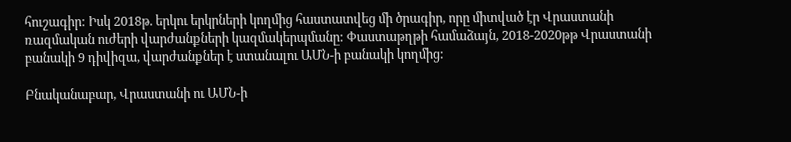հուշագիր: Իսկ 2018թ. երկու երկրների կողմից հաստատվեց մի ծրագիր, որը միտված էր Վրաստանի ռազմական ուժերի վարժանքների կազմակերպմանը: Փաստաթղթի համաձայն, 2018-2020թթ Վրաստանի բանակի 9 դիվիզա, վարժանքներ է ստանալու ԱՄՆ-ի բանակի կողմից:

Բնականաբար, Վրաստանի ու ԱՄՆ-ի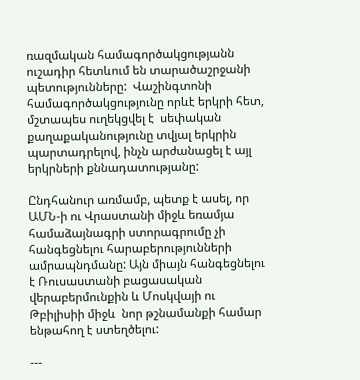ռազմական համագործակցությանն ուշադիր հետևում են տարածաշրջանի պետությունները:  Վաշինգտոնի համագործակցությունը որևէ երկրի հետ, մշտապես ուղեկցվել է  սեփական քաղաքականությունը տվյալ երկրին պարտադրելով, ինչն արժանացել է այլ երկրների քննադատությանը:

Ընդհանուր առմամբ, պետք է ասել, որ ԱՄՆ-ի ու Վրաստանի միջև եռամյա համաձայնագրի ստորագրումը չի հանգեցնելու հարաբերությունների ամրապնդմանը: Այն միայն հանգեցնելու է Ռուսաստանի բացասական վերաբերմունքին և Մոսկվայի ու Թբիլիսիի միջև  նոր թշնամանքի համար ենթահող է ստեղծելու:

---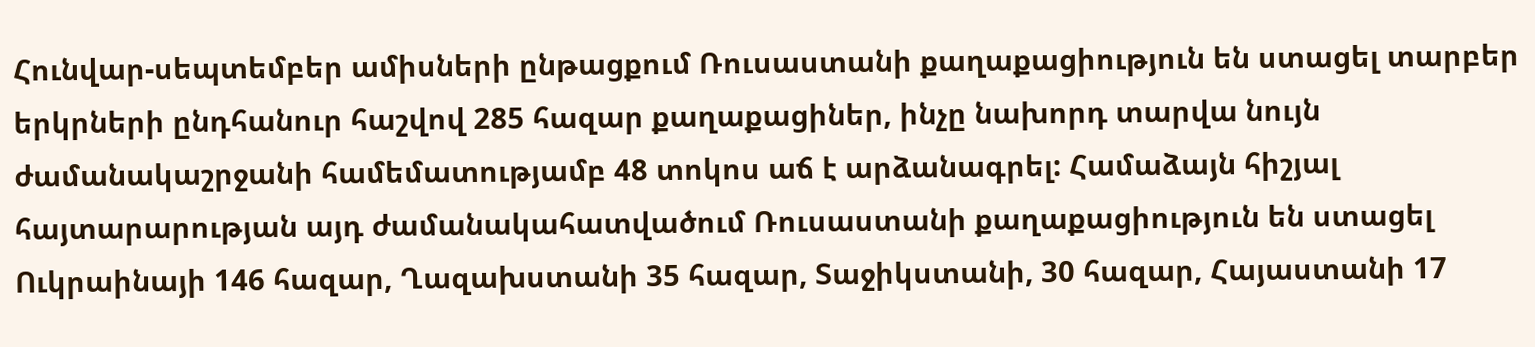Հունվար-սեպտեմբեր ամիսների ընթացքում Ռուսաստանի քաղաքացիություն են ստացել տարբեր երկրների ընդհանուր հաշվով 285 հազար քաղաքացիներ, ինչը նախորդ տարվա նույն ժամանակաշրջանի համեմատությամբ 48 տոկոս աճ է արձանագրել: Համաձայն հիշյալ հայտարարության այդ ժամանակահատվածում Ռուսաստանի քաղաքացիություն են ստացել Ուկրաինայի 146 հազար, Ղազախստանի 35 հազար, Տաջիկստանի, 30 հազար, Հայաստանի 17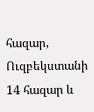հազար, Ուզբեկստանի 14 հազար և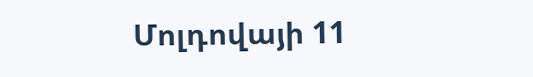Մոլդովայի 11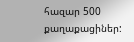հազար 500 քաղաքացիներ: